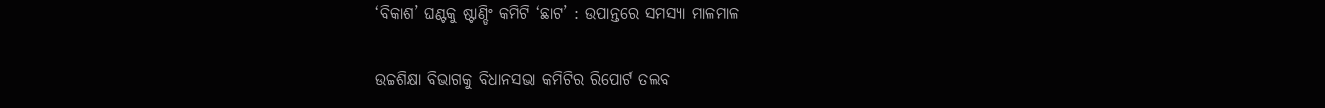‘ବିକାଶ’ ଘଣ୍ଟକୁ ଷ୍ଟାଣ୍ଡିଂ କମିଟି ‘ଛାଟ’ : ଉପାନ୍ତରେ ସମସ୍ୟା ମାଳମାଳ

ଉଚ୍ଚଶିକ୍ଷା ବିଭାଗକୁ ବିଧାନସଭା କମିଟିର ରିପୋର୍ଟ ତଲବ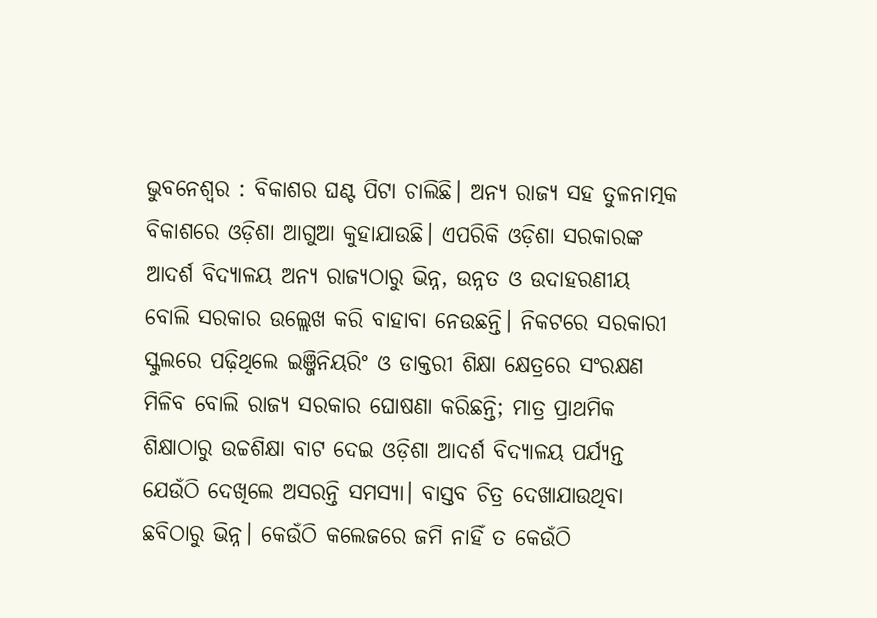ଭୁବନେଶ୍ବର : ବିକାଶର ଘଣ୍ଟ ପିଟା ଚାଲିଛି। ଅନ୍ୟ ରାଜ୍ୟ ସହ ତୁଳନାତ୍ମକ ବିକାଶରେ ଓଡ଼ିଶା ଆଗୁଆ କୁହାଯାଉଛି। ଏପରିକି ଓଡ଼ିଶା ସରକାରଙ୍କ ଆଦର୍ଶ ବିଦ୍ୟାଳୟ ଅନ୍ୟ ରାଜ୍ୟଠାରୁ ଭିନ୍ନ, ଉନ୍ନତ ଓ ଉଦାହରଣୀୟ ବୋଲି ସରକାର ଉଲ୍ଲେଖ କରି ବାହାବା ନେଉଛନ୍ତି। ନିକଟରେ ସରକାରୀ ସ୍କୁଲରେ ପଢ଼ିଥିଲେ ଇଞ୍ଜିନିୟରିଂ ଓ ଡାକ୍ତରୀ ଶିକ୍ଷା କ୍ଷେତ୍ରରେ ସଂରକ୍ଷଣ ମିଳିବ ବୋଲି ରାଜ୍ୟ ସରକାର ଘୋଷଣା କରିଛନ୍ତି; ମାତ୍ର ପ୍ରାଥମିକ ଶିକ୍ଷାଠାରୁ ଉଚ୍ଚଶିକ୍ଷା ବାଟ ଦେଇ ଓଡ଼ିଶା ଆଦର୍ଶ ବିଦ୍ୟାଳୟ ପର୍ଯ୍ୟନ୍ତ ଯେଉଁଠି ଦେଖିଲେ ଅସରନ୍ତି ସମସ୍ୟା। ବାସ୍ତବ ଚିତ୍ର ଦେଖାଯାଉଥିବା ଛବିଠାରୁ ଭିନ୍ନ। କେଉଁଠି କଲେଜରେ ଜମି ନାହିଁ ତ କେଉଁଠି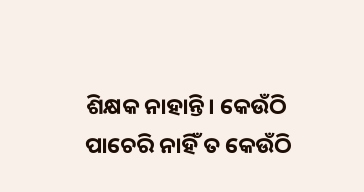ଶିକ୍ଷକ ନାହାନ୍ତି। କେଉଁଠି ପାଚେରି ନାହିଁ ତ କେଉଁଠି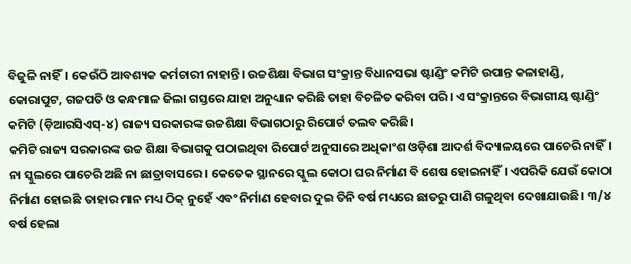ବିଜୁଳି ନାହିଁ। କେଉଁଠି ଆବଶ୍ୟକ କର୍ମଚାରୀ ନାହାନ୍ତି। ଉଚ୍ଚଶିକ୍ଷା ବିଭାଗ ସଂକ୍ରାନ୍ତ ବିଧାନସଭା ଷ୍ଟାଣ୍ଡିଂ କମିଟି ଉପାନ୍ତ କଳାହାଣ୍ଡି, କୋରାପୁଟ, ଗଜପତି ଓ କନ୍ଧମାଳ ଜିଲା ଗସ୍ତରେ ଯାହା ଅନୁଧ୍ୟାନ କରିଛି ତାହା ବିଚଳିତ କରିବା ପରି। ଏ ସଂକ୍ରାନ୍ତରେ ବିଭାଗୀୟ ଷ୍ଟାଣ୍ଡିଂ କମିଟି (ଡ଼ିଆରସିଏସ୍-୪) ରାଜ୍ୟ ସରକାରଙ୍କ ଉଚ୍ଚଶିକ୍ଷା ବିଭାଗଠାରୁ ରିପୋର୍ଟ ତଲବ କରିଛି।
କମିଟି ରାଜ୍ୟ ସରକାରଙ୍କ ଉଚ୍ଚ ଶିକ୍ଷା ବିଭାଗକୁ ପଠାଇଥିବା ରିପୋର୍ଟ ଅନୁସାରେ ଅଧିକାଂଶ ଓଡ଼ିଶା ଆଦର୍ଶ ବିଦ୍ୟାଳୟରେ ପାଚେରି ନାହିଁ। ନା ସ୍କୁଲରେ ପାଚେରି ଅଛି ନା ଛାତ୍ରାବାସରେ। କେତେକ ସ୍ଥାନରେ ସ୍କୁଲ କୋଠା ଘର ନିର୍ମାଣ ବି ଶେଷ ହୋଇନାହିଁ। ଏପରିକି ଯେଉଁ କୋଠା ନିର୍ମାଣ ହୋଇଛି ତାହାର ମାନ ମଧ୍ୟ ଠିକ୍ ନୁହେଁ ଏବଂ ନିର୍ମାଣ ହେବାର ଦୁଇ ତିନି ବର୍ଷ ମଧ୍ୟରେ ଛାତରୁ ପାଣି ଗଳୁଥିବା ଦେଖାଯାଉଛି। ୩/୪ ବର୍ଷ ହେଲା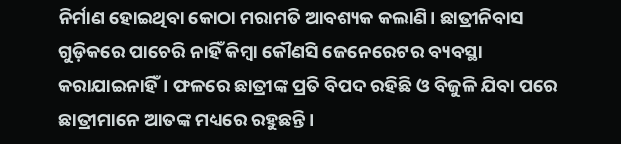ନିର୍ମାଣ ହୋଇଥିବା କୋଠା ମରାମତି ଆବଶ୍ୟକ କଲାଣି। ଛାତ୍ରୀନିବାସ ଗୁଡ଼ିକରେ ପାଚେରି ନାହିଁ କିମ୍ବା କୌଣସି ଜେନେରେଟର ବ୍ୟବସ୍ଥା କରାଯାଇନାହିଁ। ଫଳରେ ଛାତ୍ରୀଙ୍କ ପ୍ରତି ବିପଦ ରହିଛି ଓ ବିଜୁଳି ଯିବା ପରେ ଛାତ୍ରୀମାନେ ଆତଙ୍କ ମଧ୍ୟରେ ରହୁଛନ୍ତି।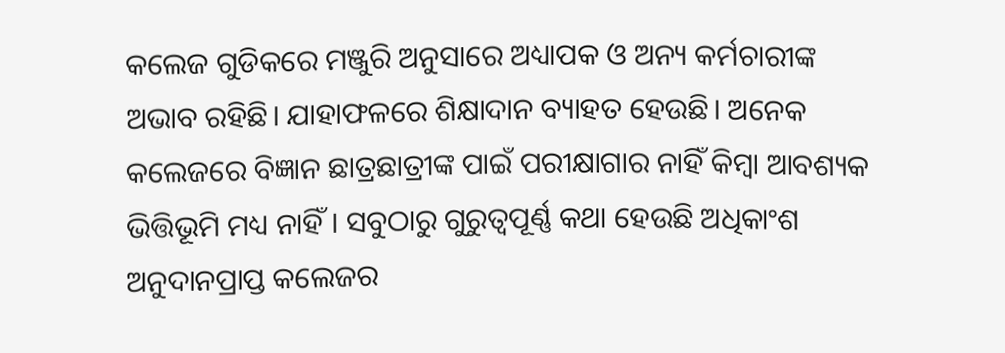କଲେଜ ଗୁଡିକରେ ମଞ୍ଜୁରି ଅନୁସାରେ ଅଧ୍ୟାପକ ଓ ଅନ୍ୟ କର୍ମଚାରୀଙ୍କ ଅଭାବ ରହିଛି। ଯାହାଫଳରେ ଶିକ୍ଷାଦାନ ବ୍ୟାହତ ହେଉଛି। ଅନେକ କଲେଜରେ ବିଜ୍ଞାନ ଛାତ୍ରଛାତ୍ରୀଙ୍କ ପାଇଁ ପରୀକ୍ଷାଗାର ନାହିଁ କିମ୍ବା ଆବଶ୍ୟକ ଭିତ୍ତିଭୂମି ମଧ୍ୟ ନାହିଁ। ସବୁଠାରୁ ଗୁରୁତ୍ବପୂର୍ଣ୍ଣ କଥା ହେଉଛି ଅଧିକାଂଶ ଅନୁଦାନପ୍ରାପ୍ତ କଲେଜର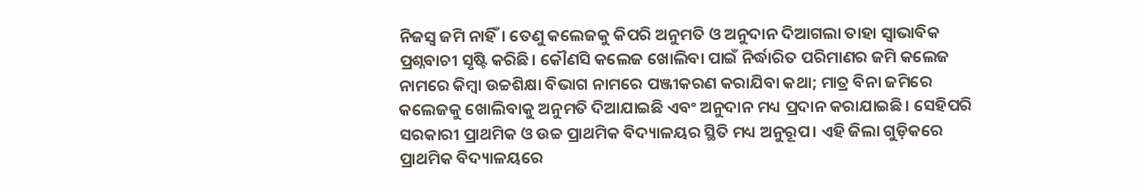ନିଜସ୍ବ ଜମି ନାହିଁ। ତେଣୁ କଲେଜକୁ କିପରି ଅନୁମତି ଓ ଅନୁଦାନ ଦିଆଗଲା ତାହା ସ୍ବାଭାବିକ ପ୍ରଶ୍ନବାଚୀ ସୃଷ୍ଟି କରିଛି। କୌଣସି କଲେଜ ଖୋଲିବା ପାଇଁ ନିର୍ଦ୍ଧାରିତ ପରିମାଣର ଜମି କଲେଜ ନାମରେ କିମ୍ବା ଉଚ୍ଚଶିକ୍ଷା ବିଭାଗ ନାମରେ ପଞ୍ଜୀକରଣ କରାଯିବା କଥା; ମାତ୍ର ବିନା ଜମିରେ କଲେଜକୁ ଖୋଲିବାକୁ ଅନୁମତି ଦିଆଯାଇଛି ଏବଂ ଅନୁଦାନ ମଧ୍ୟ ପ୍ରଦାନ କରାଯାଇଛି। ସେହିପରି ସରକାରୀ ପ୍ରାଥମିକ ଓ ଉଚ୍ଚ ପ୍ରାଥମିକ ବିଦ୍ୟାଳୟର ସ୍ଥିତି ମଧ୍ୟ ଅନୁରୂପ। ଏହି ଜିଲା ଗୁଡ଼ିକରେ ପ୍ରାଥମିକ ବିଦ୍ୟାଳୟରେ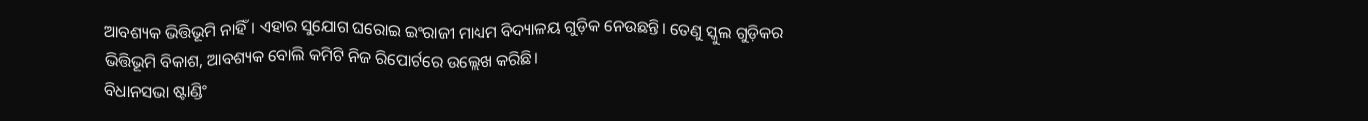ଆବଶ୍ୟକ ଭିତ୍ତିଭୂମି ନାହିଁ। ଏହାର ସୁଯୋଗ ଘରୋଇ ଇଂରାଜୀ ମାଧ୍ୟମ ବିଦ୍ୟାଳୟ ଗୁଡ଼ିକ ନେଉଛନ୍ତି। ତେଣୁ ସ୍କୁଲ ଗୁଡ଼ିକର ଭିତ୍ତିଭୂମି ବିକାଶ, ଆବଶ୍ୟକ ବୋଲି କମିଟି ନିଜ ରିପୋର୍ଟରେ ଉଲ୍ଲେଖ କରିଛି।
ବିଧାନସଭା ଷ୍ଟାଣ୍ଡିଂ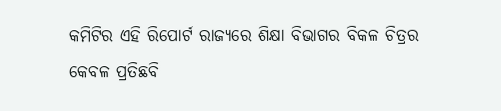କମିଟିର ଏହି ରିପୋର୍ଟ ରାଜ୍ୟରେ ଶିକ୍ଷା ବିଭାଗର ବିକଳ ଚିତ୍ରର କେବଳ ପ୍ରତିଛବି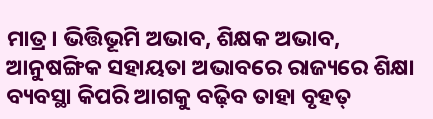ମାତ୍ର। ଭିତ୍ତିଭୂମି ଅଭାବ, ଶିକ୍ଷକ ଅଭାବ, ଆନୁଷଙ୍ଗିକ ସହାୟତା ଅଭାବରେ ରାଜ୍ୟରେ ଶିକ୍ଷା ବ୍ୟବସ୍ଥା କିପରି ଆଗକୁ ବଢ଼ିବ ତାହା ବୃହତ୍‌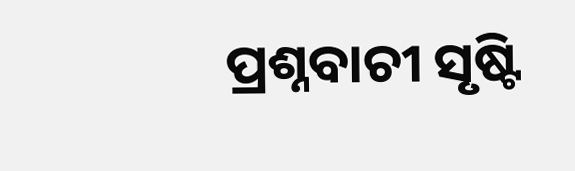ପ୍ରଶ୍ନବାଚୀ ସୃଷ୍ଟି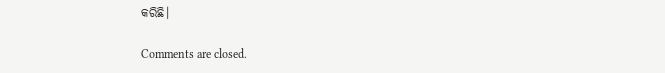କରିଛି।

Comments are closed.